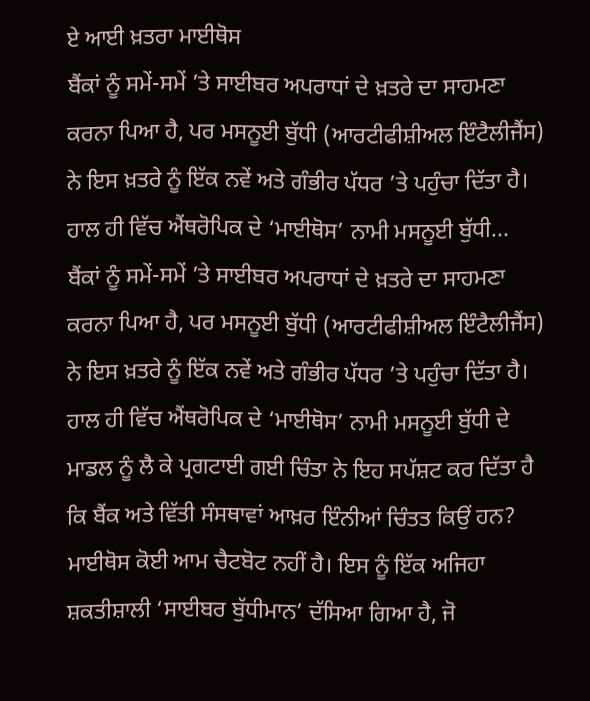ਏ ਆਈ ਖ਼ਤਰਾ ਮਾਈਥੋਸ
ਬੈਂਕਾਂ ਨੂੰ ਸਮੇਂ-ਸਮੇਂ ’ਤੇ ਸਾਈਬਰ ਅਪਰਾਧਾਂ ਦੇ ਖ਼ਤਰੇ ਦਾ ਸਾਹਮਣਾ ਕਰਨਾ ਪਿਆ ਹੈ, ਪਰ ਮਸਨੂਈ ਬੁੱਧੀ (ਆਰਟੀਫੀਸ਼ੀਅਲ ਇੰਟੈਲੀਜੈਂਸ) ਨੇ ਇਸ ਖ਼ਤਰੇ ਨੂੰ ਇੱਕ ਨਵੇਂ ਅਤੇ ਗੰਭੀਰ ਪੱਧਰ ’ਤੇ ਪਹੁੰਚਾ ਦਿੱਤਾ ਹੈ। ਹਾਲ ਹੀ ਵਿੱਚ ਐਂਥਰੋਪਿਕ ਦੇ ‘ਮਾਈਥੋਸ’ ਨਾਮੀ ਮਸਨੂਈ ਬੁੱਧੀ...
ਬੈਂਕਾਂ ਨੂੰ ਸਮੇਂ-ਸਮੇਂ ’ਤੇ ਸਾਈਬਰ ਅਪਰਾਧਾਂ ਦੇ ਖ਼ਤਰੇ ਦਾ ਸਾਹਮਣਾ ਕਰਨਾ ਪਿਆ ਹੈ, ਪਰ ਮਸਨੂਈ ਬੁੱਧੀ (ਆਰਟੀਫੀਸ਼ੀਅਲ ਇੰਟੈਲੀਜੈਂਸ) ਨੇ ਇਸ ਖ਼ਤਰੇ ਨੂੰ ਇੱਕ ਨਵੇਂ ਅਤੇ ਗੰਭੀਰ ਪੱਧਰ ’ਤੇ ਪਹੁੰਚਾ ਦਿੱਤਾ ਹੈ। ਹਾਲ ਹੀ ਵਿੱਚ ਐਂਥਰੋਪਿਕ ਦੇ ‘ਮਾਈਥੋਸ’ ਨਾਮੀ ਮਸਨੂਈ ਬੁੱਧੀ ਦੇ ਮਾਡਲ ਨੂੰ ਲੈ ਕੇ ਪ੍ਰਗਟਾਈ ਗਈ ਚਿੰਤਾ ਨੇ ਇਹ ਸਪੱਸ਼ਟ ਕਰ ਦਿੱਤਾ ਹੈ ਕਿ ਬੈਂਕ ਅਤੇ ਵਿੱਤੀ ਸੰਸਥਾਵਾਂ ਆਖ਼ਰ ਇੰਨੀਆਂ ਚਿੰਤਤ ਕਿਉਂ ਹਨ? ਮਾਈਥੋਸ ਕੋਈ ਆਮ ਚੈਟਬੋਟ ਨਹੀਂ ਹੈ। ਇਸ ਨੂੰ ਇੱਕ ਅਜਿਹਾ ਸ਼ਕਤੀਸ਼ਾਲੀ ‘ਸਾਈਬਰ ਬੁੱਧੀਮਾਨ’ ਦੱਸਿਆ ਗਿਆ ਹੈ, ਜੋ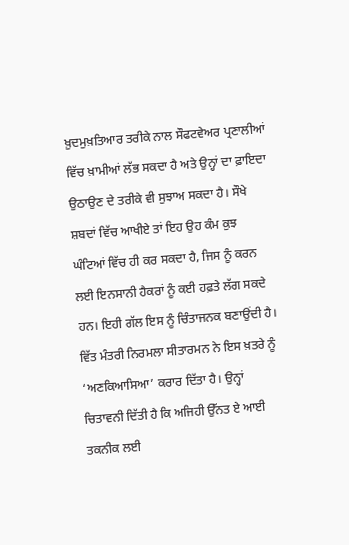ਖ਼ੁਦਮੁਖ਼ਤਿਆਰ ਤਰੀਕੇ ਨਾਲ ਸੌਫਟਵੇਅਰ ਪ੍ਰਣਾਲੀਆਂ ਵਿੱਚ ਖ਼ਾਮੀਆਂ ਲੱਭ ਸਕਦਾ ਹੈ ਅਤੇ ਉਨ੍ਹਾਂ ਦਾ ਫ਼ਾਇਦਾ ਉਠਾਉਣ ਦੇ ਤਰੀਕੇ ਵੀ ਸੁਝਾਅ ਸਕਦਾ ਹੈ। ਸੌਖੇ ਸ਼ਬਦਾਂ ਵਿੱਚ ਆਖੀਏ ਤਾਂ ਇਹ ਉਹ ਕੰਮ ਕੁਝ ਘੰਟਿਆਂ ਵਿੱਚ ਹੀ ਕਰ ਸਕਦਾ ਹੈ, ਜਿਸ ਨੂੰ ਕਰਨ ਲਈ ਇਨਸਾਨੀ ਹੈਕਰਾਂ ਨੂੰ ਕਈ ਹਫ਼ਤੇ ਲੱਗ ਸਕਦੇ ਹਨ। ਇਹੀ ਗੱਲ ਇਸ ਨੂੰ ਚਿੰਤਾਜਨਕ ਬਣਾਉਂਦੀ ਹੈ। ਵਿੱਤ ਮੰਤਰੀ ਨਿਰਮਲਾ ਸੀਤਾਰਮਨ ਨੇ ਇਸ ਖ਼ਤਰੇ ਨੂੰ ‘ਅਣਕਿਆਸਿਆ’ ਕਰਾਰ ਦਿੱਤਾ ਹੈ। ਉਨ੍ਹਾਂ ਚਿਤਾਵਨੀ ਦਿੱਤੀ ਹੈ ਕਿ ਅਜਿਹੀ ਉੱਨਤ ਏ ਆਈ ਤਕਨੀਕ ਲਈ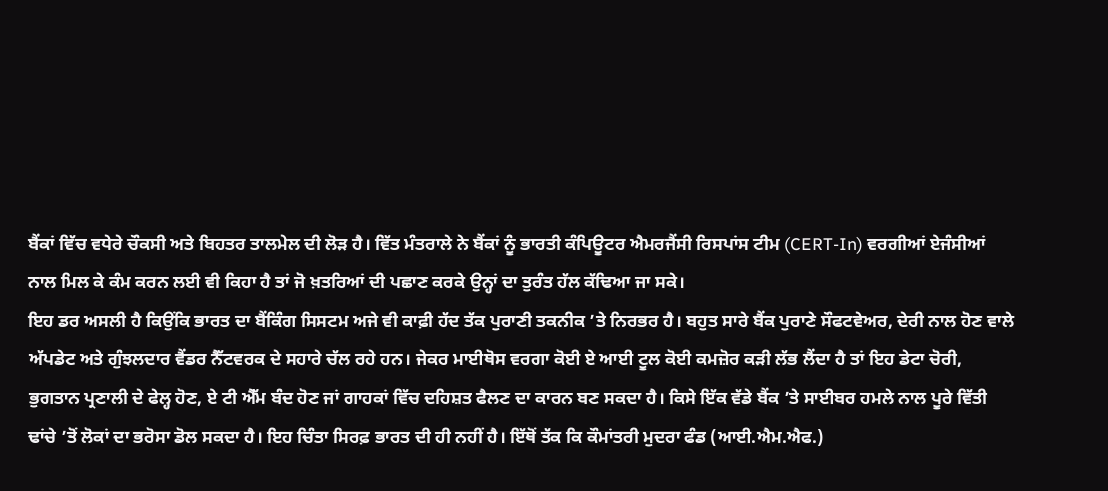ਬੈਂਕਾਂ ਵਿੱਚ ਵਧੇਰੇ ਚੌਕਸੀ ਅਤੇ ਬਿਹਤਰ ਤਾਲਮੇਲ ਦੀ ਲੋੜ ਹੈ। ਵਿੱਤ ਮੰਤਰਾਲੇ ਨੇ ਬੈਂਕਾਂ ਨੂੰ ਭਾਰਤੀ ਕੰਪਿਊਟਰ ਐਮਰਜੈਂਸੀ ਰਿਸਪਾਂਸ ਟੀਮ (CERT-In) ਵਰਗੀਆਂ ਏਜੰਸੀਆਂ ਨਾਲ ਮਿਲ ਕੇ ਕੰਮ ਕਰਨ ਲਈ ਵੀ ਕਿਹਾ ਹੈ ਤਾਂ ਜੋ ਖ਼ਤਰਿਆਂ ਦੀ ਪਛਾਣ ਕਰਕੇ ਉਨ੍ਹਾਂ ਦਾ ਤੁਰੰਤ ਹੱਲ ਕੱਢਿਆ ਜਾ ਸਕੇ।
ਇਹ ਡਰ ਅਸਲੀ ਹੈ ਕਿਉਂਕਿ ਭਾਰਤ ਦਾ ਬੈਂਕਿੰਗ ਸਿਸਟਮ ਅਜੇ ਵੀ ਕਾਫ਼ੀ ਹੱਦ ਤੱਕ ਪੁਰਾਣੀ ਤਕਨੀਕ ’ਤੇ ਨਿਰਭਰ ਹੈ। ਬਹੁਤ ਸਾਰੇ ਬੈਂਕ ਪੁਰਾਣੇ ਸੌਫਟਵੇਅਰ, ਦੇਰੀ ਨਾਲ ਹੋਣ ਵਾਲੇ ਅੱਪਡੇਟ ਅਤੇ ਗੁੰਝਲਦਾਰ ਵੈਂਡਰ ਨੈੱਟਵਰਕ ਦੇ ਸਹਾਰੇ ਚੱਲ ਰਹੇ ਹਨ। ਜੇਕਰ ਮਾਈਥੋਸ ਵਰਗਾ ਕੋਈ ਏ ਆਈ ਟੂਲ ਕੋਈ ਕਮਜ਼ੋਰ ਕੜੀ ਲੱਭ ਲੈਂਦਾ ਹੈ ਤਾਂ ਇਹ ਡੇਟਾ ਚੋਰੀ, ਭੁਗਤਾਨ ਪ੍ਰਣਾਲੀ ਦੇ ਫੇਲ੍ਹ ਹੋਣ, ਏ ਟੀ ਐੱਮ ਬੰਦ ਹੋਣ ਜਾਂ ਗਾਹਕਾਂ ਵਿੱਚ ਦਹਿਸ਼ਤ ਫੈਲਣ ਦਾ ਕਾਰਨ ਬਣ ਸਕਦਾ ਹੈ। ਕਿਸੇ ਇੱਕ ਵੱਡੇ ਬੈਂਕ ’ਤੇ ਸਾਈਬਰ ਹਮਲੇ ਨਾਲ ਪੂਰੇ ਵਿੱਤੀ ਢਾਂਚੇ ’ਤੋਂ ਲੋਕਾਂ ਦਾ ਭਰੋਸਾ ਡੋਲ ਸਕਦਾ ਹੈ। ਇਹ ਚਿੰਤਾ ਸਿਰਫ਼ ਭਾਰਤ ਦੀ ਹੀ ਨਹੀਂ ਹੈ। ਇੱਥੋਂ ਤੱਕ ਕਿ ਕੌਮਾਂਤਰੀ ਮੁਦਰਾ ਫੰਡ (ਆਈ.ਐਮ.ਐਫ.)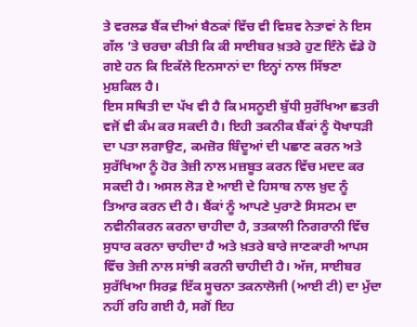ਤੇ ਵਰਲਡ ਬੈਂਕ ਦੀਆਂ ਬੈਠਕਾਂ ਵਿੱਚ ਵੀ ਵਿਸ਼ਵ ਨੇਤਾਵਾਂ ਨੇ ਇਸ ਗੱਲ ’ਤੇ ਚਰਚਾ ਕੀਤੀ ਕਿ ਕੀ ਸਾਈਬਰ ਖ਼ਤਰੇ ਹੁਣ ਇੰਨੇ ਵੱਡੇ ਹੋ ਗਏ ਹਨ ਕਿ ਇਕੱਲੇ ਇਨਸਾਨਾਂ ਦਾ ਇਨ੍ਹਾਂ ਨਾਲ ਸਿੱਝਣਾ ਮੁਸ਼ਕਿਲ ਹੈ।
ਇਸ ਸਥਿਤੀ ਦਾ ਪੱਖ ਵੀ ਹੈ ਕਿ ਮਸਨੂਈ ਬੁੱਧੀ ਸੁਰੱਖਿਆ ਛਤਰੀ ਵਜੋਂ ਵੀ ਕੰਮ ਕਰ ਸਕਦੀ ਹੈ। ਇਹੀ ਤਕਨੀਕ ਬੈਂਕਾਂ ਨੂੰ ਧੋਖਾਧੜੀ ਦਾ ਪਤਾ ਲਗਾਉਣ, ਕਮਜ਼ੋਰ ਬਿੰਦੂਆਂ ਦੀ ਪਛਾਣ ਕਰਨ ਅਤੇ ਸੁਰੱਖਿਆ ਨੂੰ ਹੋਰ ਤੇਜ਼ੀ ਨਾਲ ਮਜ਼ਬੂਤ ਕਰਨ ਵਿੱਚ ਮਦਦ ਕਰ ਸਕਦੀ ਹੈ। ਅਸਲ ਲੋੜ ਏ ਆਈ ਦੇ ਹਿਸਾਬ ਨਾਲ ਖ਼ੁਦ ਨੂੰ ਤਿਆਰ ਕਰਨ ਦੀ ਹੈ। ਬੈਂਕਾਂ ਨੂੰ ਆਪਣੇ ਪੁਰਾਣੇ ਸਿਸਟਮ ਦਾ ਨਵੀਨੀਕਰਨ ਕਰਨਾ ਚਾਹੀਦਾ ਹੈ, ਤਤਕਾਲੀ ਨਿਗਰਾਨੀ ਵਿੱਚ ਸੁਧਾਰ ਕਰਨਾ ਚਾਹੀਦਾ ਹੈ ਅਤੇ ਖ਼ਤਰੇ ਬਾਰੇ ਜਾਣਕਾਰੀ ਆਪਸ ਵਿੱਚ ਤੇਜ਼ੀ ਨਾਲ ਸਾਂਝੀ ਕਰਨੀ ਚਾਹੀਦੀ ਹੈ। ਅੱਜ, ਸਾਈਬਰ ਸੁਰੱਖਿਆ ਸਿਰਫ਼ ਇੱਕ ਸੂਚਨਾ ਤਕਨਾਲੋਜੀ (ਆਈ ਟੀ) ਦਾ ਮੁੱਦਾ ਨਹੀਂ ਰਹਿ ਗਈ ਹੈ, ਸਗੋਂ ਇਹ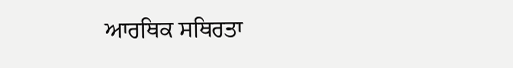ਆਰਥਿਕ ਸਥਿਰਤਾ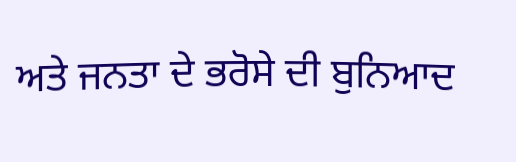ਅਤੇ ਜਨਤਾ ਦੇ ਭਰੋਸੇ ਦੀ ਬੁਨਿਆਦ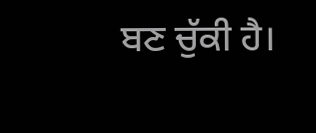ਬਣ ਚੁੱਕੀ ਹੈ।